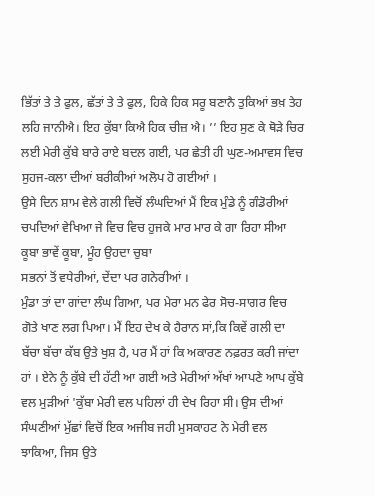ਭਿੱਤਾਂ ਤੇ ਤੇ ਫੁਲ, ਛੱਤਾਂ ਤੇ ਤੇ ਫੁਲ, ਹਿਕੇ ਹਿਕ ਸਰੂ ਬਣਾਨੈ ਤੁਕਿਆਂ ਭਖ਼ ਤੇਹ ਲਹਿ ਜਾਨੀਐ। ਇਹ ਕੁੱਬਾ ਕਿਐ ਹਿਕ ਚੀਜ਼ ਐ। ’’ ਇਹ ਸੁਣ ਕੇ ਥੋੜੇ ਚਿਰ ਲਈ ਮੇਰੀ ਕੁੱਬੇ ਬਾਰੇ ਰਾਏ ਬਦਲ ਗਈ, ਪਰ ਛੇਤੀ ਹੀ ਘੁਣ-ਅਮਾਵਸ ਵਿਚ ਸੁਹਜ-ਕਲਾ ਦੀਆਂ ਬਰੀਕੀਆਂ ਅਲੋਪ ਹੋ ਗਈਆਂ ।
ਉਸੇ ਦਿਨ ਸ਼ਾਮ ਵੇਲੇ ਗਲੀ ਵਿਚੋਂ ਲੰਘਦਿਆਂ ਮੈਂ ਇਕ ਮੁੰਡੇ ਨੂੰ ਗੰਡੋਰੀਆਂ ਚਪਦਿਆਂ ਵੇਖਿਆ ਜੇ ਵਿਚ ਵਿਚ ਹੁਜਕੇ ਮਾਰ ਮਾਰ ਕੇ ਗਾ ਰਿਹਾ ਸੀਆ
ਕੂਬਾ ਭਾਵੇਂ ਕੂਬਾ, ਮੂੰਹ ਉਹਦਾ ਚੁਬਾ
ਸਭਨਾਂ ਤੋਂ ਵਧੇਰੀਆਂ, ਦੇਂਦਾ ਪਰ ਗਨੇਰੀਆਂ ।
ਮੁੰਡਾ ਤਾਂ ਦਾ ਗਾਂਦਾ ਲੰਘ ਗਿਆ, ਪਰ ਮੇਰਾ ਮਨ ਫੇਰ ਸੋਚ-ਸਾਗਰ ਵਿਚ ਗੋਤੇ ਖਾਣ ਲਗ ਪਿਆ। ਮੈਂ ਇਹ ਦੇਖ ਕੇ ਹੈਰਾਨ ਸਾਂ,ਕਿ ਕਿਵੇਂ ਗਲੀ ਦਾ ਬੱਚਾ ਬੱਚਾ ਕੱਬ ਉਤੇ ਖੁਸ਼ ਹੈ, ਪਰ ਮੈਂ ਹਾਂ ਕਿ ਅਕਾਰਣ ਨਫ਼ਰਤ ਕਰੀ ਜਾਂਦਾ ਹਾਂ । ਏਨੇ ਨੂੰ ਕੁੱਬੇ ਦੀ ਹੱਟੀ ਆ ਗਈ ਅਤੇ ਮੇਰੀਆਂ ਅੱਖਾਂ ਆਪਣੇ ਆਪ ਕੁੱਬੇ ਵਲ ਮੁੜੀਆਂ 'ਕੁੱਬਾ ਮੇਰੀ ਵਲ ਪਹਿਲਾਂ ਹੀ ਦੇਖ ਰਿਹਾ ਸੀ। ਉਸ ਦੀਆਂ ਸੰਘਣੀਆਂ ਮੁੱਛਾਂ ਵਿਚੋਂ ਇਕ ਅਜੀਬ ਜਹੀ ਮੁਸਕਾਹਟ ਨੇ ਮੇਰੀ ਵਲ ਝਾਕਿਆ, ਜਿਸ ਉਤੇ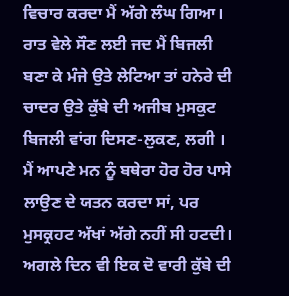ਵਿਚਾਰ ਕਰਦਾ ਮੈਂ ਅੱਗੇ ਲੰਘ ਗਿਆ।
ਰਾਤ ਵੇਲੇ ਸੌਣ ਲਈ ਜਦ ਮੈਂ ਬਿਜਲੀ ਬਣਾ ਕੇ ਮੰਜੇ ਉਤੇ ਲੇਟਿਆ ਤਾਂ ਹਨੇਰੇ ਦੀ ਚਾਦਰ ਉਤੇ ਕੁੱਬੇ ਦੀ ਅਜੀਬ ਮੁਸਕੁਟ ਬਿਜਲੀ ਵਾਂਗ ਦਿਸਣ-ਲੁਕਣ, ਲਗੀ । ਮੈਂ ਆਪਣੇ ਮਨ ਨੂੰ ਬਥੇਰਾ ਹੋਰ ਹੋਰ ਪਾਸੇ ਲਾਉਣ ਦੇ ਯਤਨ ਕਰਦਾ ਸਾਂ, ਪਰ ਮੁਸਕ੍ਰਹਟ ਅੱਖਾਂ ਅੱਗੇ ਨਹੀਂ ਸੀ ਹਟਦੀ। ਅਗਲੇ ਦਿਨ ਵੀ ਇਕ ਦੋ ਵਾਰੀ ਕੁੱਬੇ ਦੀ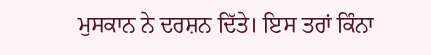ਮੁਸਕਾਨ ਨੇ ਦਰਸ਼ਨ ਦਿੱਤੇ। ਇਸ ਤਰਾਂ ਕਿੰਨਾ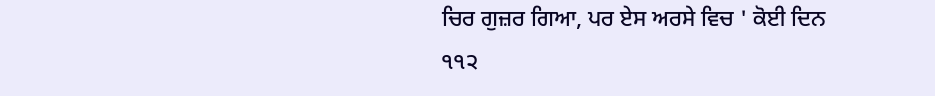ਚਿਰ ਗੁਜ਼ਰ ਗਿਆ, ਪਰ ਏਸ ਅਰਸੇ ਵਿਚ ' ਕੋਈ ਦਿਨ
੧੧੨